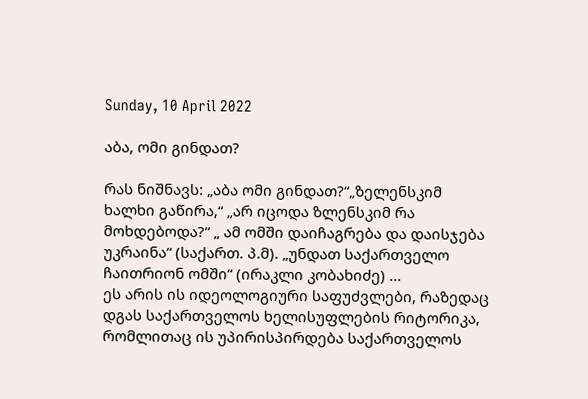Sunday, 10 April 2022

აბა, ომი გინდათ?

რას ნიშნავს: „აბა ომი გინდათ?“„ზელენსკიმ ხალხი გაწირა,“ „არ იცოდა ზლენსკიმ რა მოხდებოდა?“ „ ამ ომში დაიჩაგრება და დაისჯება უკრაინა“ (საქართ. პ.მ). „უნდათ საქართველო ჩაითრიონ ომში“ (ირაკლი კობახიძე) ...
ეს არის ის იდეოლოგიური საფუძვლები, რაზედაც დგას საქართველოს ხელისუფლების რიტორიკა, რომლითაც ის უპირისპირდება საქართველოს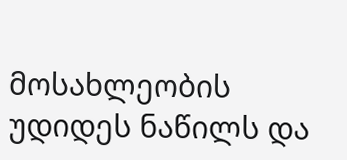მოსახლეობის უდიდეს ნაწილს და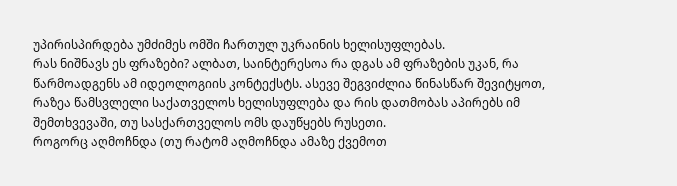უპირისპირდება უმძიმეს ომში ჩართულ უკრაინის ხელისუფლებას.
რას ნიშნავს ეს ფრაზები? ალბათ, საინტერესოა რა დგას ამ ფრაზების უკან, რა წარმოადგენს ამ იდეოლოგიის კონტექსტს. ასევე შეგვიძლია წინასწარ შევიტყოთ, რაზეა წამსვლელი საქათველოს ხელისუფლება და რის დათმობას აპირებს იმ შემთხვევაში, თუ სასქართველოს ომს დაუწყებს რუსეთი.
როგორც აღმოჩნდა (თუ რატომ აღმოჩნდა ამაზე ქვემოთ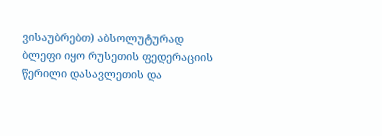ვისაუბრებთ) აბსოლუტურად ბლეფი იყო რუსეთის ფედერაციის წერილი დასავლეთის და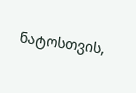ნატოსთვის,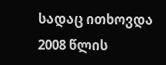სადაც ითხოვდა 2008 წლის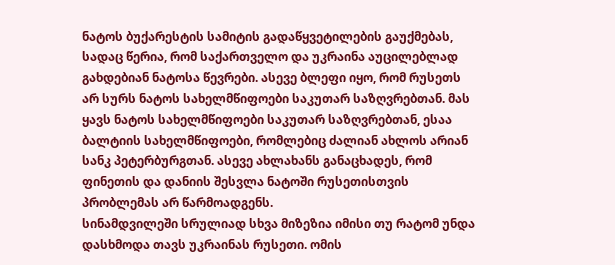ნატოს ბუქარესტის სამიტის გადაწყვეტილების გაუქმებას, სადაც წერია, რომ საქართველო და უკრაინა აუცილებლად გახდებიან ნატოსა წევრები. ასევე ბლეფი იყო, რომ რუსეთს არ სურს ნატოს სახელმწიფოები საკუთარ საზღვრებთან. მას ყავს ნატოს სახელმწიფოები საკუთარ საზღვრებთან, ესაა ბალტიის სახელმწიფოები, რომლებიც ძალიან ახლოს არიან სანკ პეტერბურგთან. ასევე ახლახანს განაცხადეს, რომ ფინეთის და დანიის შესვლა ნატოში რუსეთისთვის პრობლემას არ წარმოადგენს.
სინამდვილეში სრულიად სხვა მიზეზია იმისი თუ რატომ უნდა დასხმოდა თავს უკრაინას რუსეთი. ომის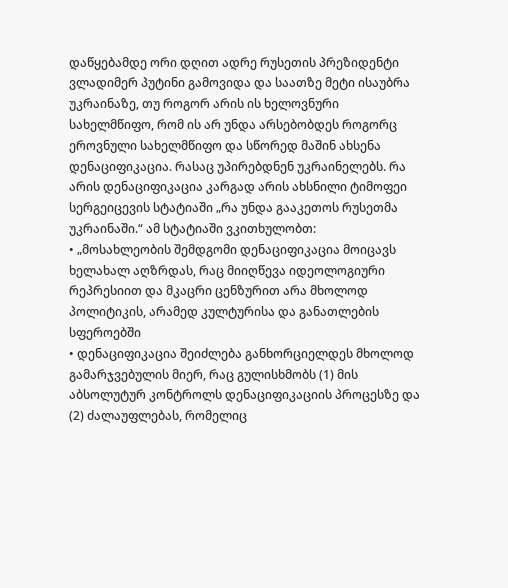დაწყებამდე ორი დღით ადრე რუსეთის პრეზიდენტი ვლადიმერ პუტინი გამოვიდა და საათზე მეტი ისაუბრა უკრაინაზე, თუ როგორ არის ის ხელოვნური სახელმწიფო, რომ ის არ უნდა არსებობდეს როგორც ეროვნული სახელმწიფო და სწორედ მაშინ ახსენა დენაციფიკაცია. რასაც უპირებდნენ უკრაინელებს. რა არის დენაციფიკაცია კარგად არის ახსნილი ტიმოფეი სერგეიცევის სტატიაში „რა უნდა გააკეთოს რუსეთმა უკრაინაში.“ ამ სტატიაში ვკითხულობთ:
• „მოსახლეობის შემდგომი დენაციფიკაცია მოიცავს ხელახალ აღზრდას, რაც მიიღწევა იდეოლოგიური რეპრესიით და მკაცრი ცენზურით არა მხოლოდ პოლიტიკის, არამედ კულტურისა და განათლების სფეროებში
• დენაციფიკაცია შეიძლება განხორციელდეს მხოლოდ გამარჯვებულის მიერ, რაც გულისხმობს (1) მის აბსოლუტურ კონტროლს დენაციფიკაციის პროცესზე და (2) ძალაუფლებას, რომელიც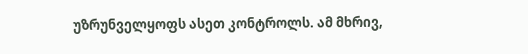უზრუნველყოფს ასეთ კონტროლს. ამ მხრივ,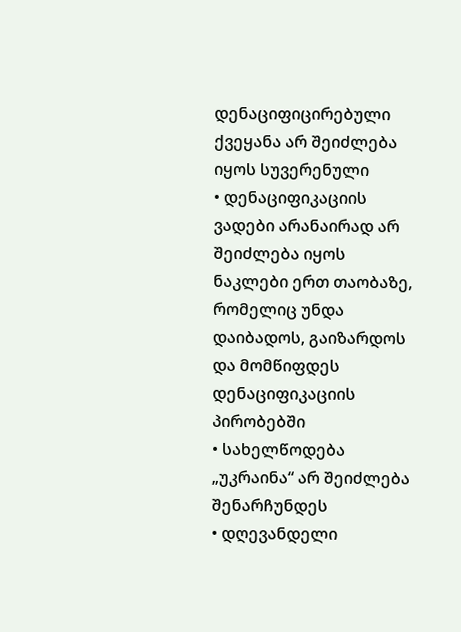დენაციფიცირებული ქვეყანა არ შეიძლება იყოს სუვერენული
• დენაციფიკაციის ვადები არანაირად არ შეიძლება იყოს ნაკლები ერთ თაობაზე, რომელიც უნდა დაიბადოს, გაიზარდოს და მომწიფდეს დენაციფიკაციის პირობებში
• სახელწოდება „უკრაინა“ არ შეიძლება შენარჩუნდეს
• დღევანდელი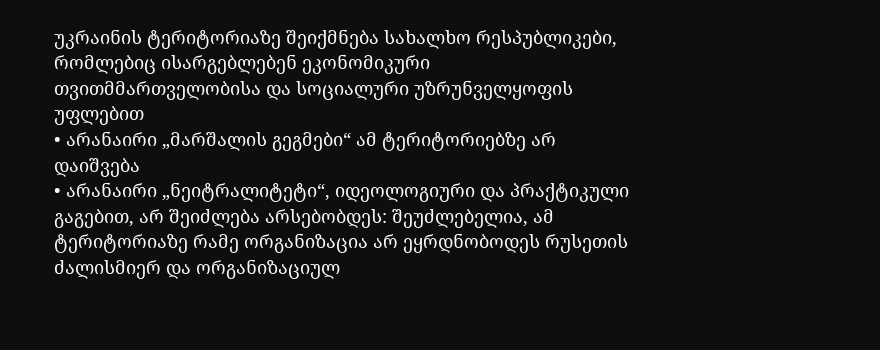უკრაინის ტერიტორიაზე შეიქმნება სახალხო რესპუბლიკები, რომლებიც ისარგებლებენ ეკონომიკური თვითმმართველობისა და სოციალური უზრუნველყოფის უფლებით
• არანაირი „მარშალის გეგმები“ ამ ტერიტორიებზე არ დაიშვება
• არანაირი „ნეიტრალიტეტი“, იდეოლოგიური და პრაქტიკული გაგებით, არ შეიძლება არსებობდეს: შეუძლებელია, ამ ტერიტორიაზე რამე ორგანიზაცია არ ეყრდნობოდეს რუსეთის ძალისმიერ და ორგანიზაციულ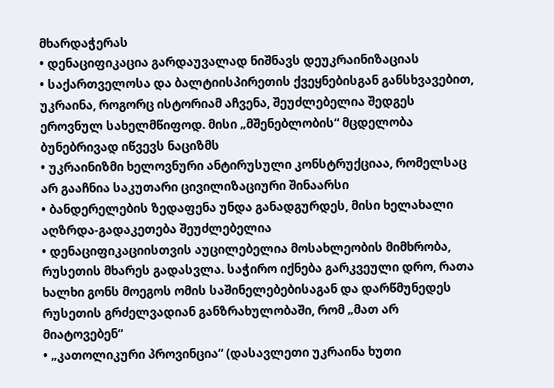მხარდაჭერას
• დენაციფიკაცია გარდაუვალად ნიშნავს დეუკრაინიზაციას
• საქართველოსა და ბალტიისპირეთის ქვეყნებისგან განსხვავებით, უკრაინა, როგორც ისტორიამ აჩვენა, შეუძლებელია შედგეს ეროვნულ სახელმწიფოდ. მისი „მშენებლობის“ მცდელობა ბუნებრივად იწვევს ნაციზმს
• უკრაინიზმი ხელოვნური ანტირუსული კონსტრუქციაა, რომელსაც არ გააჩნია საკუთარი ცივილიზაციური შინაარსი
• ბანდერელების ზედაფენა უნდა განადგურდეს, მისი ხელახალი აღზრდა-გადაკეთება შეუძლებელია
• დენაციფიკაციისთვის აუცილებელია მოსახლეობის მიმხრობა, რუსეთის მხარეს გადასვლა. საჭირო იქნება გარკვეული დრო, რათა ხალხი გონს მოეგოს ომის საშინელებებისაგან და დარწმუნედეს რუსეთის გრძელვადიან განზრახულობაში, რომ „მათ არ მიატოვებენ“
• „კათოლიკური პროვინცია“ (დასავლეთი უკრაინა ხუთი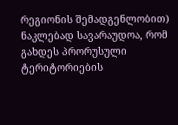რეგიონის შემადგენლობით) ნაკლებად სავარაუდოა, რომ გახდეს პრორუსული ტერიტორიების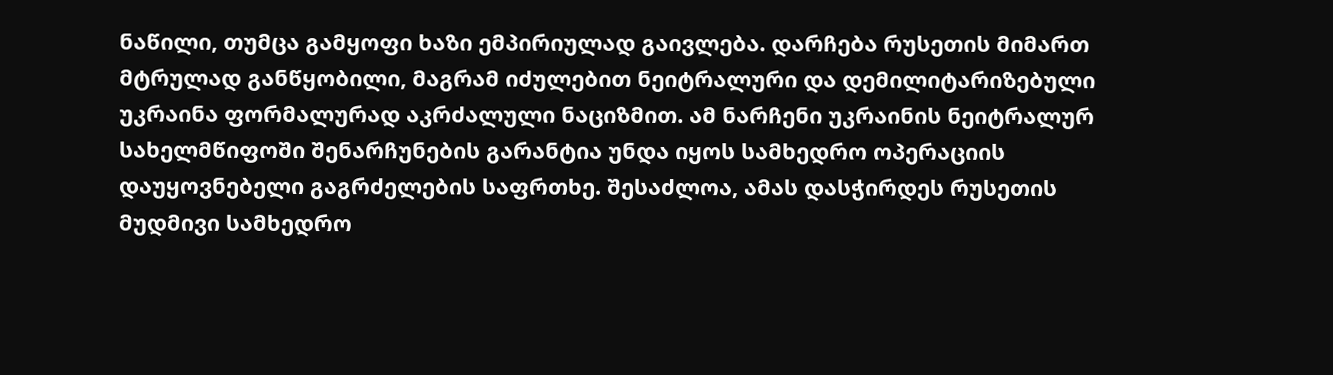ნაწილი, თუმცა გამყოფი ხაზი ემპირიულად გაივლება. დარჩება რუსეთის მიმართ მტრულად განწყობილი, მაგრამ იძულებით ნეიტრალური და დემილიტარიზებული უკრაინა ფორმალურად აკრძალული ნაციზმით. ამ ნარჩენი უკრაინის ნეიტრალურ სახელმწიფოში შენარჩუნების გარანტია უნდა იყოს სამხედრო ოპერაციის დაუყოვნებელი გაგრძელების საფრთხე. შესაძლოა, ამას დასჭირდეს რუსეთის მუდმივი სამხედრო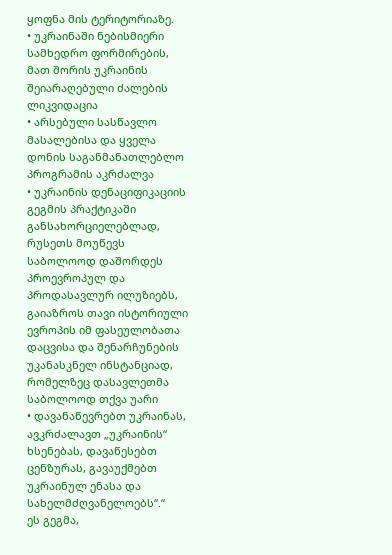ყოფნა მის ტერიტორიაზე.
• უკრაინაში ნებისმიერი სამხედრო ფორმირების, მათ შორის უკრაინის შეიარაღებული ძალების ლიკვიდაცია
• არსებული სასწავლო მასალებისა და ყველა დონის საგანმანათლებლო პროგრამის აკრძალვა
• უკრაინის დენაციფიკაციის გეგმის პრაქტიკაში განსახორციელებლად, რუსეთს მოუწევს საბოლოოდ დაშორდეს პროევროპულ და პროდასავლურ ილუზიებს, გაიაზროს თავი ისტორიული ევროპის იმ ფასეულობათა დაცვისა და შენარჩუნების უკანასკნელ ინსტანციად, რომელზეც დასავლეთმა საბოლოოდ თქვა უარი
• დავანაწევრებთ უკრაინას, ავკრძალავთ „უკრაინის“ ხსენებას, დავაწესებთ ცენზურას, გავაუქმებთ უკრაინულ ენასა და სახელმძღვანელოებს“.“
ეს გეგმა,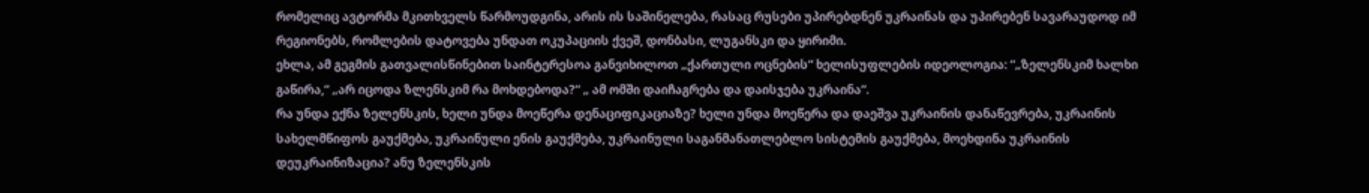რომელიც ავტორმა მკითხველს წარმოუდგინა, არის ის საშინელება, რასაც რუსები უპირებდნენ უკრაინას და უპირებენ სავარაუდოდ იმ რეგიონებს, რომლების დატოვება უნდათ ოკუპაციის ქვეშ, დონბასი, ლუგანსკი და ყირიმი.
ეხლა, ამ გეგმის გათვალისწინებით საინტერესოა განვიხილოთ „ქართული ოცნების“ ხელისუფლების იდეოლოგია: “„ზელენსკიმ ხალხი გაწირა,“ „არ იცოდა ზლენსკიმ რა მოხდებოდა?“ „ ამ ომში დაიჩაგრება და დაისჯება უკრაინა“.
რა უნდა ექნა ზელენსკის, ხელი უნდა მოეწერა დენაციფიკაციაზე? ხელი უნდა მოეწერა და დაეშვა უკრაინის დანაწევრება, უკრაინის სახელმწიფოს გაუქმება, უკრაინული ენის გაუქმება, უკრაინული საგანმანათლებლო სისტემის გაუქმება, მოეხდინა უკრაინის დეუკრაინიზაცია? ანუ ზელენსკის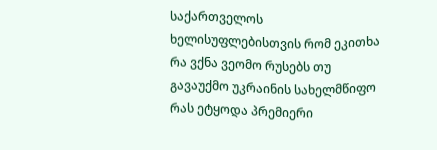საქართველოს ხელისუფლებისთვის რომ ეკითხა რა ვქნა ვეომო რუსებს თუ გავაუქმო უკრაინის სახელმწიფო რას ეტყოდა პრემიერი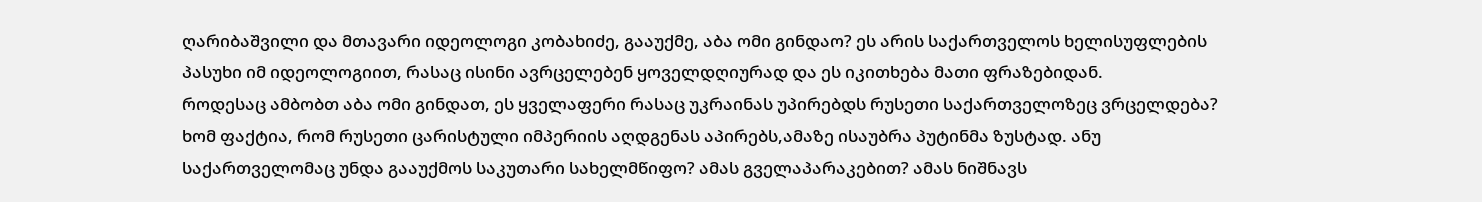ღარიბაშვილი და მთავარი იდეოლოგი კობახიძე, გააუქმე, აბა ომი გინდაო? ეს არის საქართველოს ხელისუფლების პასუხი იმ იდეოლოგიით, რასაც ისინი ავრცელებენ ყოველდღიურად და ეს იკითხება მათი ფრაზებიდან.
როდესაც ამბობთ აბა ომი გინდათ, ეს ყველაფერი რასაც უკრაინას უპირებდს რუსეთი საქართველოზეც ვრცელდება? ხომ ფაქტია, რომ რუსეთი ცარისტული იმპერიის აღდგენას აპირებს,ამაზე ისაუბრა პუტინმა ზუსტად. ანუ საქართველომაც უნდა გააუქმოს საკუთარი სახელმწიფო? ამას გველაპარაკებით? ამას ნიშნავს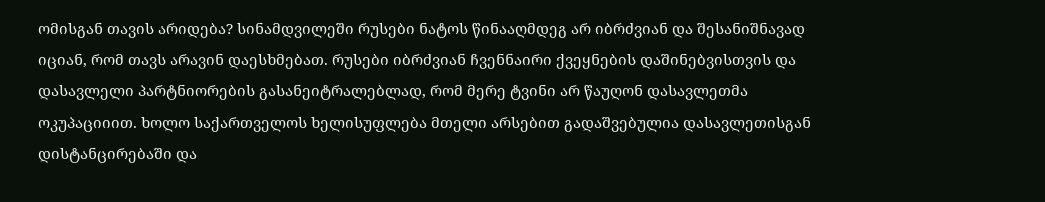ომისგან თავის არიდება? სინამდვილეში რუსები ნატოს წინააღმდეგ არ იბრძვიან და შესანიშნავად იციან, რომ თავს არავინ დაესხმებათ. რუსები იბრძვიან ჩვენნაირი ქვეყნების დაშინებვისთვის და დასავლელი პარტნიორების გასანეიტრალებლად, რომ მერე ტვინი არ წაუღონ დასავლეთმა ოკუპაციიით. ხოლო საქართველოს ხელისუფლება მთელი არსებით გადაშვებულია დასავლეთისგან დისტანცირებაში და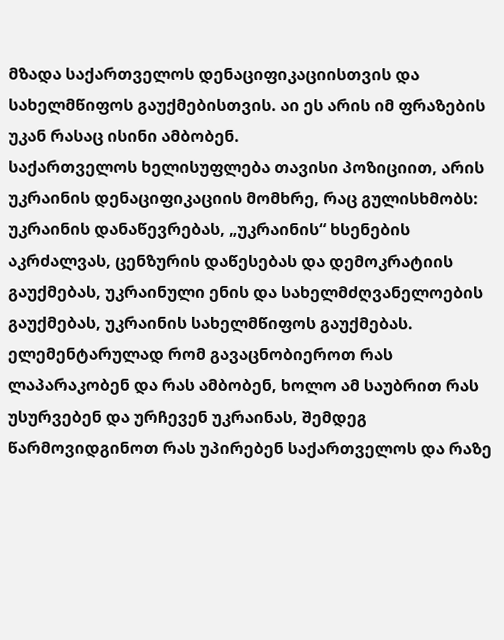მზადა საქართველოს დენაციფიკაციისთვის და სახელმწიფოს გაუქმებისთვის. აი ეს არის იმ ფრაზების უკან რასაც ისინი ამბობენ.
საქართველოს ხელისუფლება თავისი პოზიციით, არის უკრაინის დენაციფიკაციის მომხრე, რაც გულისხმობს: უკრაინის დანაწევრებას, „უკრაინის“ ხსენების აკრძალვას, ცენზურის დაწესებას და დემოკრატიის გაუქმებას, უკრაინული ენის და სახელმძღვანელოების გაუქმებას, უკრაინის სახელმწიფოს გაუქმებას. ელემენტარულად რომ გავაცნობიეროთ რას ლაპარაკობენ და რას ამბობენ, ხოლო ამ საუბრით რას უსურვებენ და ურჩევენ უკრაინას, შემდეგ წარმოვიდგინოთ რას უპირებენ საქართველოს და რაზე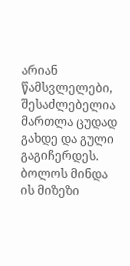არიან წამსვლელები, შესაძლებელია მართლა ცუდად გახდე და გული გაგიჩერდეს.
ბოლოს მინდა ის მიზეზი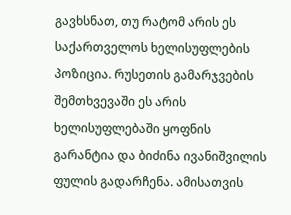გავხსნათ, თუ რატომ არის ეს საქართველოს ხელისუფლების პოზიცია. რუსეთის გამარჯვების შემთხვევაში ეს არის ხელისუფლებაში ყოფნის გარანტია და ბიძინა ივანიშვილის ფულის გადარჩენა. ამისათვის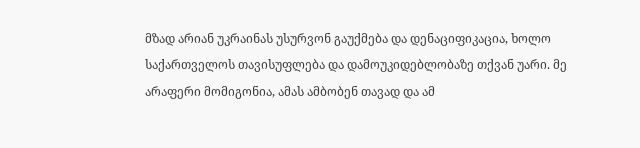მზად არიან უკრაინას უსურვონ გაუქმება და დენაციფიკაცია, ხოლო საქართველოს თავისუფლება და დამოუკიდებლობაზე თქვან უარი. მე არაფერი მომიგონია, ამას ამბობენ თავად და ამ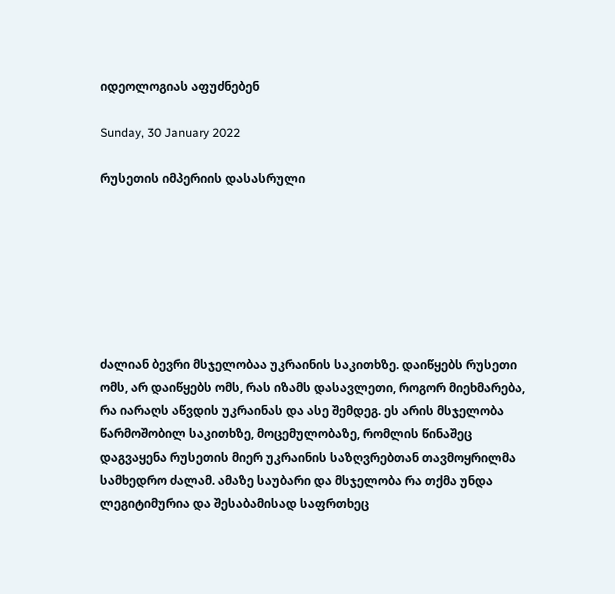იდეოლოგიას აფუძნებენ

Sunday, 30 January 2022

რუსეთის იმპერიის დასასრული







ძალიან ბევრი მსჯელობაა უკრაინის საკითხზე. დაიწყებს რუსეთი ომს, არ დაიწყებს ომს, რას იზამს დასავლეთი, როგორ მიეხმარება, რა იარაღს აწვდის უკრაინას და ასე შემდეგ. ეს არის მსჯელობა წარმოშობილ საკითხზე, მოცემულობაზე, რომლის წინაშეც დაგვაყენა რუსეთის მიერ უკრაინის საზღვრებთან თავმოყრილმა სამხედრო ძალამ. ამაზე საუბარი და მსჯელობა რა თქმა უნდა ლეგიტიმურია და შესაბამისად საფრთხეც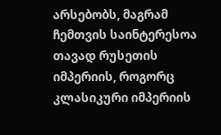არსებობს, მაგრამ ჩემთვის საინტერესოა თავად რუსეთის იმპერიის, როგორც კლასიკური იმპერიის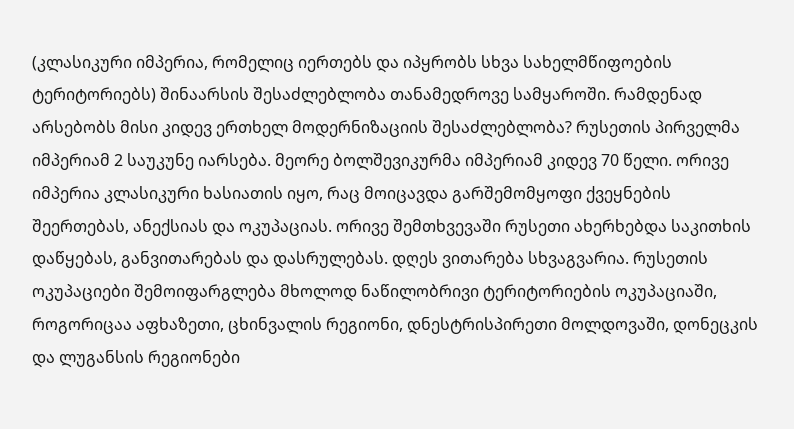(კლასიკური იმპერია, რომელიც იერთებს და იპყრობს სხვა სახელმწიფოების ტერიტორიებს) შინაარსის შესაძლებლობა თანამედროვე სამყაროში. რამდენად არსებობს მისი კიდევ ერთხელ მოდერნიზაციის შესაძლებლობა? რუსეთის პირველმა იმპერიამ 2 საუკუნე იარსება. მეორე ბოლშევიკურმა იმპერიამ კიდევ 70 წელი. ორივე იმპერია კლასიკური ხასიათის იყო, რაც მოიცავდა გარშემომყოფი ქვეყნების შეერთებას, ანექსიას და ოკუპაციას. ორივე შემთხვევაში რუსეთი ახერხებდა საკითხის დაწყებას, განვითარებას და დასრულებას. დღეს ვითარება სხვაგვარია. რუსეთის ოკუპაციები შემოიფარგლება მხოლოდ ნაწილობრივი ტერიტორიების ოკუპაციაში, როგორიცაა აფხაზეთი, ცხინვალის რეგიონი, დნესტრისპირეთი მოლდოვაში, დონეცკის და ლუგანსის რეგიონები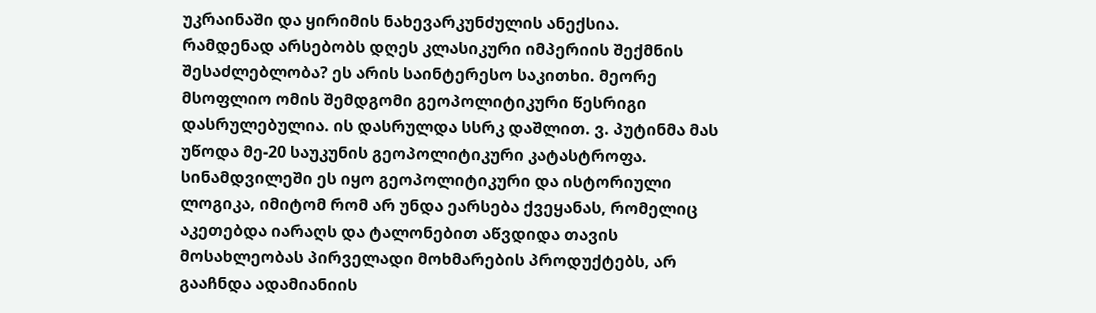უკრაინაში და ყირიმის ნახევარკუნძულის ანექსია.
რამდენად არსებობს დღეს კლასიკური იმპერიის შექმნის შესაძლებლობა? ეს არის საინტერესო საკითხი. მეორე მსოფლიო ომის შემდგომი გეოპოლიტიკური წესრიგი დასრულებულია. ის დასრულდა სსრკ დაშლით. ვ. პუტინმა მას უწოდა მე-20 საუკუნის გეოპოლიტიკური კატასტროფა. სინამდვილეში ეს იყო გეოპოლიტიკური და ისტორიული ლოგიკა, იმიტომ რომ არ უნდა ეარსება ქვეყანას, რომელიც აკეთებდა იარაღს და ტალონებით აწვდიდა თავის მოსახლეობას პირველადი მოხმარების პროდუქტებს, არ გააჩნდა ადამიანიის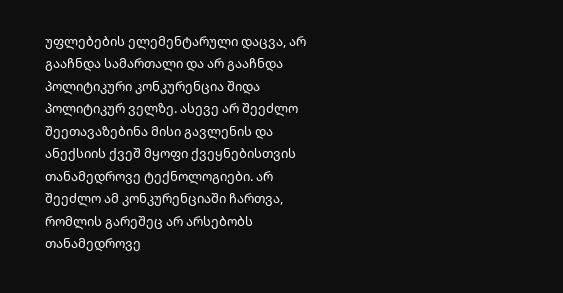უფლებების ელემენტარული დაცვა, არ გააჩნდა სამართალი და არ გააჩნდა პოლიტიკური კონკურენცია შიდა პოლიტიკურ ველზე. ასევე არ შეეძლო შეეთავაზებინა მისი გავლენის და ანექსიის ქვეშ მყოფი ქვეყნებისთვის თანამედროვე ტექნოლოგიები. არ შეეძლო ამ კონკურენციაში ჩართვა, რომლის გარეშეც არ არსებობს თანამედროვე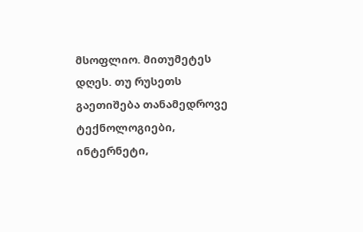მსოფლიო. მითუმეტეს დღეს. თუ რუსეთს გაეთიშება თანამედროვე ტექნოლოგიები, ინტერნეტი,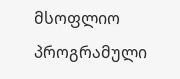მსოფლიო პროგრამული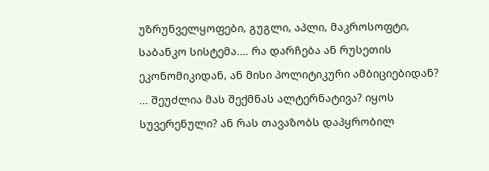უზრუნველყოფები, გუგლი, აპლი, მაკროსოფტი, საბანკო სისტემა.... რა დარჩება ან რუსეთის ეკონომიკიდან, ან მისი პოლიტიკური ამბიციებიდან? ... შეუძლია მას შექმნას ალტერნატივა? იყოს სუვერენული? ან რას თავაზობს დაპყრობილ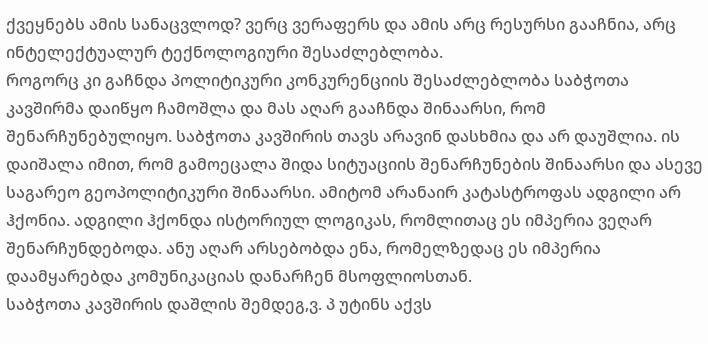ქვეყნებს ამის სანაცვლოდ? ვერც ვერაფერს და ამის არც რესურსი გააჩნია, არც ინტელექტუალურ ტექნოლოგიური შესაძლებლობა.
როგორც კი გაჩნდა პოლიტიკური კონკურენციის შესაძლებლობა საბჭოთა კავშირმა დაიწყო ჩამოშლა და მას აღარ გააჩნდა შინაარსი, რომ შენარჩუნებულიყო. საბჭოთა კავშირის თავს არავინ დასხმია და არ დაუშლია. ის დაიშალა იმით, რომ გამოეცალა შიდა სიტუაციის შენარჩუნების შინაარსი და ასევე საგარეო გეოპოლიტიკური შინაარსი. ამიტომ არანაირ კატასტროფას ადგილი არ ჰქონია. ადგილი ჰქონდა ისტორიულ ლოგიკას, რომლითაც ეს იმპერია ვეღარ შენარჩუნდებოდა. ანუ აღარ არსებობდა ენა, რომელზედაც ეს იმპერია დაამყარებდა კომუნიკაციას დანარჩენ მსოფლიოსთან.
საბჭოთა კავშირის დაშლის შემდეგ,ვ. პ უტინს აქვს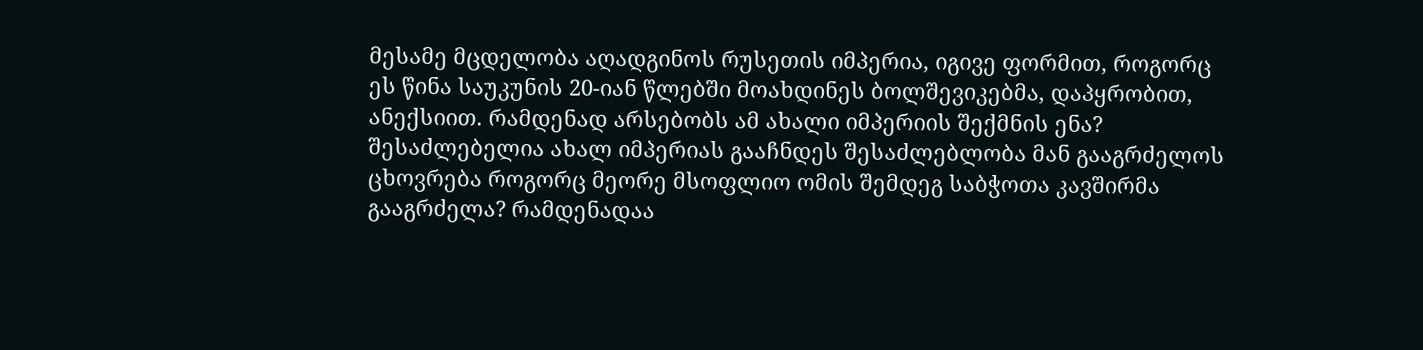მესამე მცდელობა აღადგინოს რუსეთის იმპერია, იგივე ფორმით, როგორც ეს წინა საუკუნის 20-იან წლებში მოახდინეს ბოლშევიკებმა, დაპყრობით, ანექსიით. რამდენად არსებობს ამ ახალი იმპერიის შექმნის ენა? შესაძლებელია ახალ იმპერიას გააჩნდეს შესაძლებლობა მან გააგრძელოს ცხოვრება როგორც მეორე მსოფლიო ომის შემდეგ საბჭოთა კავშირმა გააგრძელა? რამდენადაა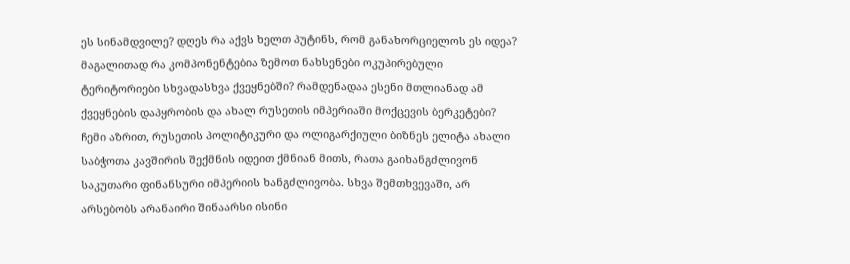ეს სინამდვილე? დღეს რა აქვს ხელთ პუტინს, რომ განახორციელოს ეს იდეა? მაგალითად რა კომპონენტებია ზემოთ ნახსენები ოკუპირებული ტერიტორიები სხვადასხვა ქვეყნებში? რამდენადაა ესენი მთლიანად ამ ქვეყნების დაპყრობის და ახალ რუსეთის იმპერიაში მოქცევის ბერკეტები?
ჩემი აზრით, რუსეთის პოლიტიკური და ოლიგარქიული ბიზნეს ელიტა ახალი საბჭოთა კავშირის შექმნის იდეით ქმნიან მითს, რათა გაიხანგძლივონ საკუთარი ფინანსური იმპერიის ხანგძლივობა. სხვა შემთხვევაში, არ არსებობს არანაირი შინაარსი ისინი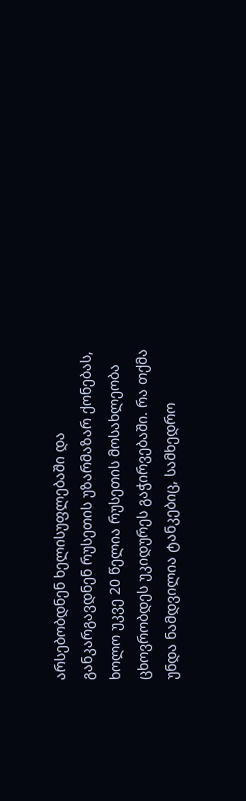არსებობდნენ ხელისუფლებაში და განკარგავდნენ რუსეთის უზარმაზარ ქონებას, ხოლო უკვე 20 წელია რუსეთის მოსახლეობა ცხოვრობდეს უკიდურეს გაჭირვებაში. რა თქმა უნდა ნამდვილია ტანკებიც, სამხედრო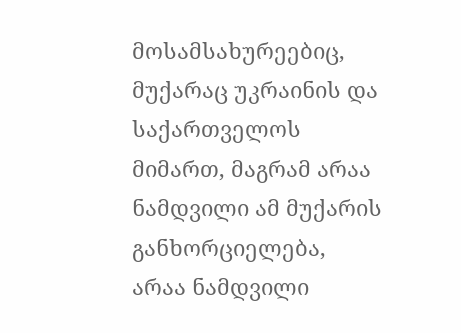მოსამსახურეებიც, მუქარაც უკრაინის და საქართველოს მიმართ, მაგრამ არაა ნამდვილი ამ მუქარის განხორციელება, არაა ნამდვილი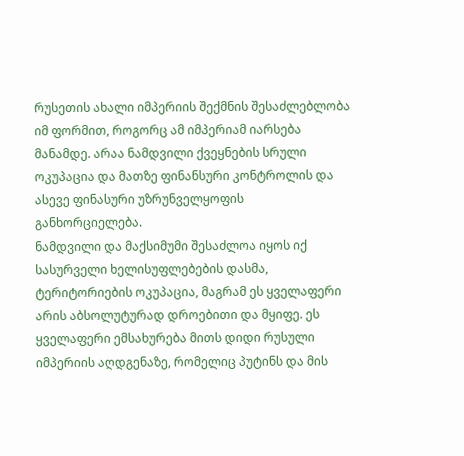რუსეთის ახალი იმპერიის შექმნის შესაძლებლობა იმ ფორმით, როგორც ამ იმპერიამ იარსება მანამდე. არაა ნამდვილი ქვეყნების სრული ოკუპაცია და მათზე ფინანსური კონტროლის და ასევე ფინასური უზრუნველყოფის განხორციელება.
ნამდვილი და მაქსიმუმი შესაძლოა იყოს იქ სასურველი ხელისუფლებების დასმა, ტერიტორიების ოკუპაცია, მაგრამ ეს ყველაფერი არის აბსოლუტურად დროებითი და მყიფე. ეს ყველაფერი ემსახურება მითს დიდი რუსული იმპერიის აღდგენაზე, რომელიც პუტინს და მის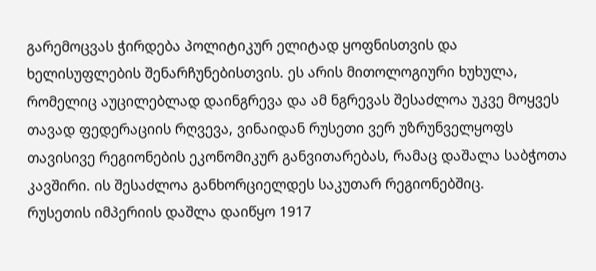გარემოცვას ჭირდება პოლიტიკურ ელიტად ყოფნისთვის და ხელისუფლების შენარჩუნებისთვის. ეს არის მითოლოგიური ხუხულა, რომელიც აუცილებლად დაინგრევა და ამ ნგრევას შესაძლოა უკვე მოყვეს თავად ფედერაციის რღვევა, ვინაიდან რუსეთი ვერ უზრუნველყოფს თავისივე რეგიონების ეკონომიკურ განვითარებას, რამაც დაშალა საბჭოთა კავშირი. ის შესაძლოა განხორციელდეს საკუთარ რეგიონებშიც.
რუსეთის იმპერიის დაშლა დაიწყო 1917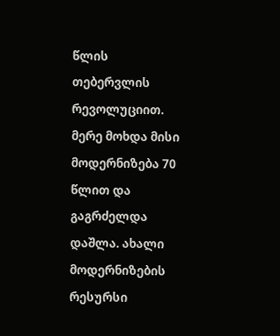წლის თებერვლის რევოლუციით. მერე მოხდა მისი მოდერნიზება 70 წლით და გაგრძელდა დაშლა. ახალი მოდერნიზების რესურსი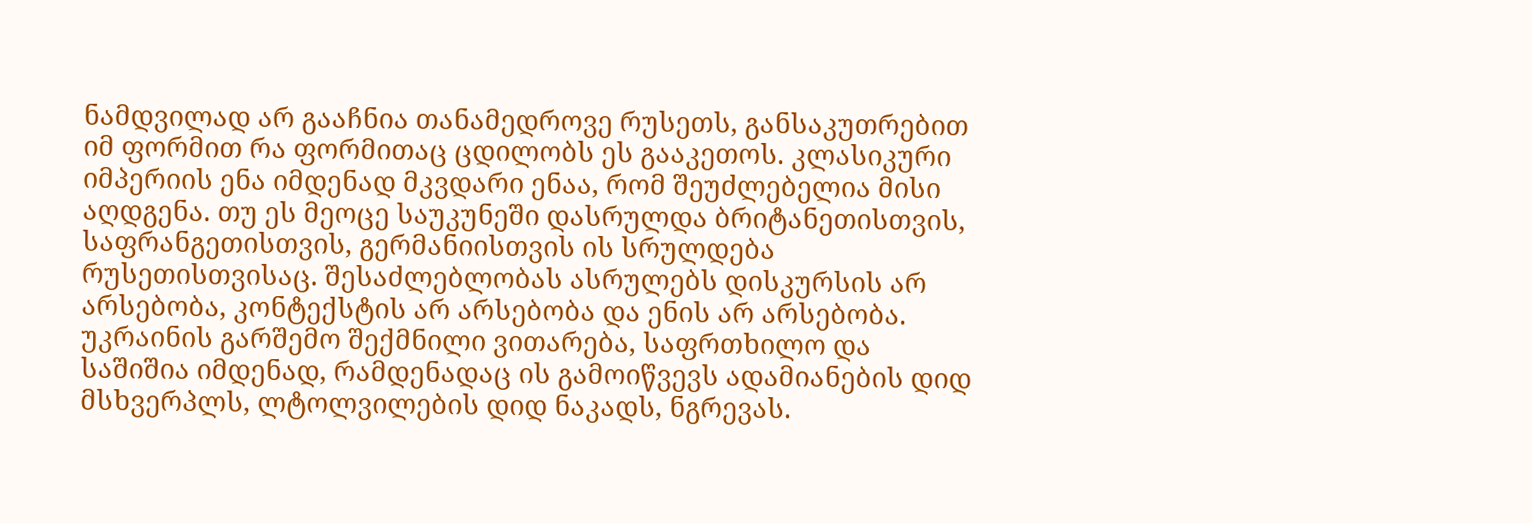ნამდვილად არ გააჩნია თანამედროვე რუსეთს, განსაკუთრებით იმ ფორმით რა ფორმითაც ცდილობს ეს გააკეთოს. კლასიკური იმპერიის ენა იმდენად მკვდარი ენაა, რომ შეუძლებელია მისი აღდგენა. თუ ეს მეოცე საუკუნეში დასრულდა ბრიტანეთისთვის, საფრანგეთისთვის, გერმანიისთვის ის სრულდება რუსეთისთვისაც. შესაძლებლობას ასრულებს დისკურსის არ არსებობა, კონტექსტის არ არსებობა და ენის არ არსებობა. უკრაინის გარშემო შექმნილი ვითარება, საფრთხილო და საშიშია იმდენად, რამდენადაც ის გამოიწვევს ადამიანების დიდ მსხვერპლს, ლტოლვილების დიდ ნაკადს, ნგრევას.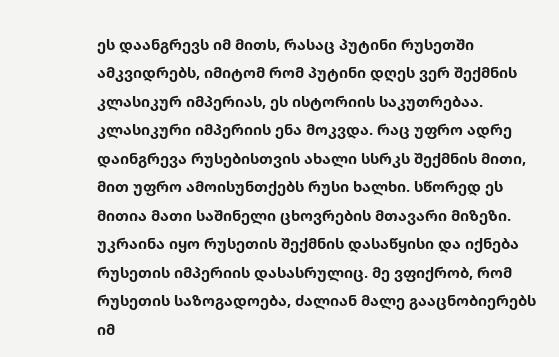ეს დაანგრევს იმ მითს, რასაც პუტინი რუსეთში ამკვიდრებს, იმიტომ რომ პუტინი დღეს ვერ შექმნის კლასიკურ იმპერიას, ეს ისტორიის საკუთრებაა. კლასიკური იმპერიის ენა მოკვდა. რაც უფრო ადრე დაინგრევა რუსებისთვის ახალი სსრკს შექმნის მითი, მით უფრო ამოისუნთქებს რუსი ხალხი. სწორედ ეს მითია მათი საშინელი ცხოვრების მთავარი მიზეზი. უკრაინა იყო რუსეთის შექმნის დასაწყისი და იქნება რუსეთის იმპერიის დასასრულიც. მე ვფიქრობ, რომ რუსეთის საზოგადოება, ძალიან მალე გააცნობიერებს იმ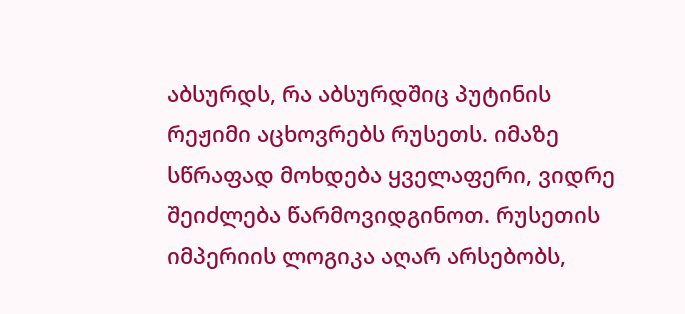აბსურდს, რა აბსურდშიც პუტინის რეჟიმი აცხოვრებს რუსეთს. იმაზე სწრაფად მოხდება ყველაფერი, ვიდრე შეიძლება წარმოვიდგინოთ. რუსეთის იმპერიის ლოგიკა აღარ არსებობს,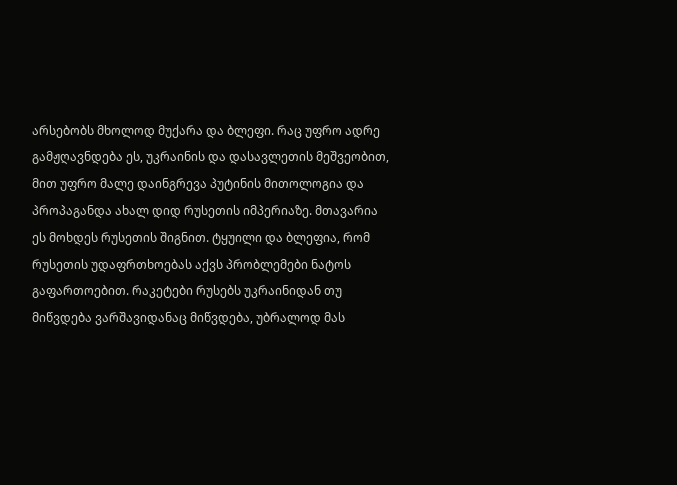არსებობს მხოლოდ მუქარა და ბლეფი. რაც უფრო ადრე გამჟღავნდება ეს, უკრაინის და დასავლეთის მეშვეობით, მით უფრო მალე დაინგრევა პუტინის მითოლოგია და პროპაგანდა ახალ დიდ რუსეთის იმპერიაზე. მთავარია ეს მოხდეს რუსეთის შიგნით. ტყუილი და ბლეფია, რომ რუსეთის უდაფრთხოებას აქვს პრობლემები ნატოს გაფართოებით. რაკეტები რუსებს უკრაინიდან თუ მიწვდება ვარშავიდანაც მიწვდება, უბრალოდ მას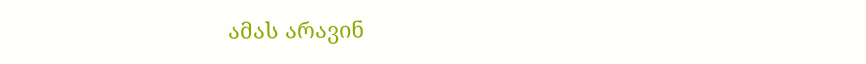ამას არავინ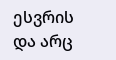ესვრის და არც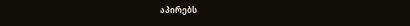აპირებს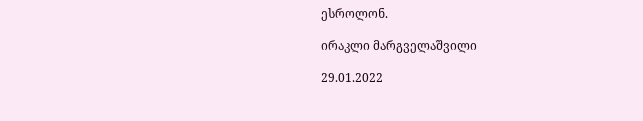ესროლონ.

ირაკლი მარგველაშვილი

29.01.2022